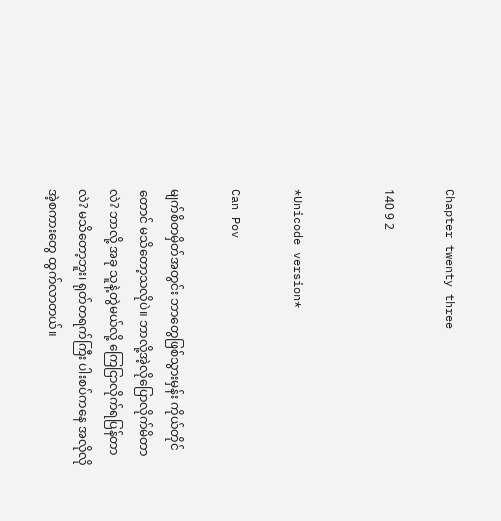Chapter twenty three

140 9 2


*Unicode version*

Can Pov

မျက်စိတမှိတ်အတွင်း ဘာတွေဖြစ်သွားမှန်း ကိုယ်တိုင်တောင် မသိတော့သလိုပဲ။ ဘာလို့အဲ့လိုပြောလိုက်မိတာလဲ? ဘာလို့ အခု သူနဲ့တွဲမယ်လို့ ကြေငြာလိုက်ရပြန်တာလဲ? မသိတော့ဘူး၊ ရုတ်တရက်ကြီး ပါးစပ်ကနေ အလိုလို အဲ့စကားတွေ ထွက်လာတယ်။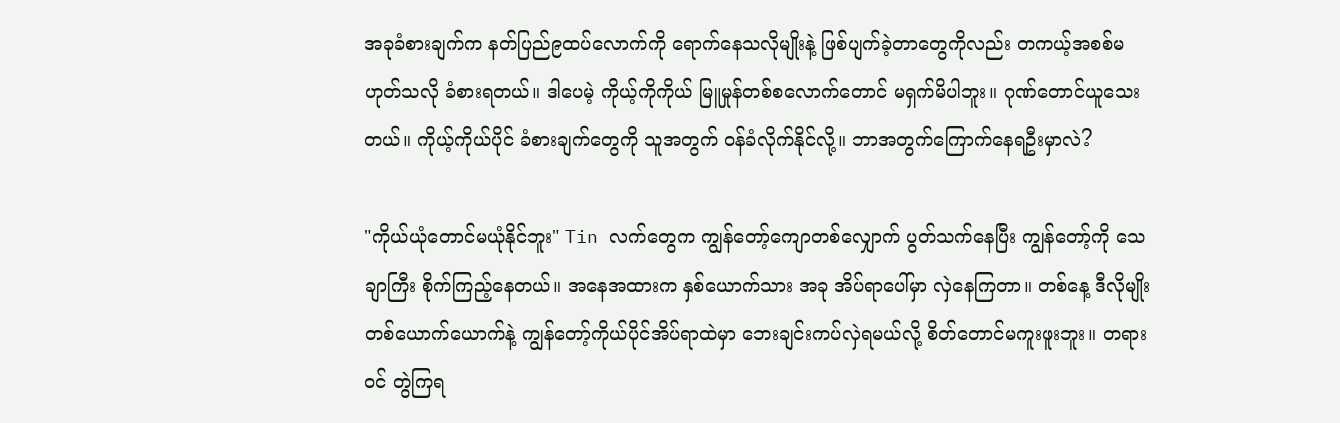အခုခံစားချက်က နတ်ပြည်၉ထပ်လောက်ကို ရောက်နေသလိုမျိုးနဲ့ ဖြစ်ပျက်ခဲ့တာတွေကိုလည်း တကယ့်အစစ်မဟုတ်သလို ခံစားရတယ်။ ဒါပေမဲ့ ကိုယ့်ကိုကိုယ် မြူမှုန်တစ်စလောက်တောင် မရှက်မိပါဘူး။ ဂုဏ်တောင်ယူသေးတယ်။ ကိုယ့်ကိုယ်ပိုင် ခံစားချက်တွေကို သူအတွက် ဝန်ခံလိုက်နိုင်လို့။ ဘာအတွက်ကြောက်နေရဦးမှာလဲ?

"ကိုယ်ယုံတောင်မယုံနိုင်ဘူး" Tin လက်တွေက ကျွန်တော့်ကျောတစ်လျှောက် ပွတ်သက်နေပြီး ကျွန်တော့်ကို သေချာကြီး စိုက်ကြည့်နေတယ်။ အနေအထားက နှစ်ယောက်သား အခု အိပ်ရာပေါ်မှာ လှဲနေကြတာ။ တစ်နေ့ ဒီလိုမျိုး တစ်ယောက်ယောက်နဲ့ ကျွန်တော့်ကိုယ်ပိုင်အိပ်ရာထဲမှာ ဘေးချင်းကပ်လှဲရမယ်လို့ စိတ်တောင်မကူးဖူးဘူး။ တရားဝင် တွဲကြရ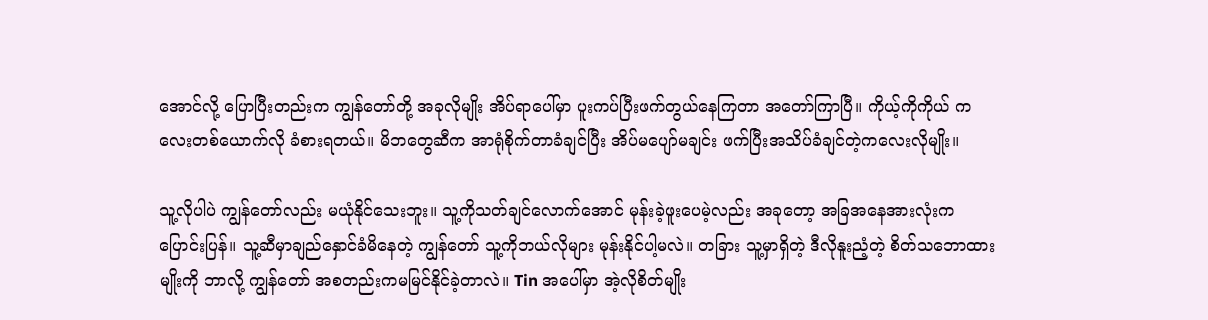အောင်လို့ ပြောပြီးတည်းက ကျွန်တော်တို့ အခုလိုမျိုး အိပ်ရာပေါ်မှာ ပူးကပ်ပြီးဖက်တွယ်နေကြတာ အတော်ကြာပြီ။ ကိုယ့်ကိုကိုယ် ကလေးတစ်ယောက်လို ခံစားရတယ်။ မိဘတွေဆီက အာရုံစိုက်တာခံချင်ပြီး အိပ်မပျော်မချင်း ဖက်ပြီးအသိပ်ခံချင်တဲ့ကလေးလိုမျိုး။

သူ့လိုပါပဲ ကျွန်တော်လည်း မယုံနိုင်သေးဘူး။ သူ့ကိုသတ်ချင်လောက်အောင် မုန်းခဲ့ဖူးပေမဲ့လည်း အခုတော့ အခြအနေအားလုံးက ပြောင်းပြန်။ သူ့ဆီမှာချည်နှောင်ခံမိနေတဲ့ ကျွန်တော် သူ့ကိုဘယ်လိုများ မုန်းနိုင်ပါ့မလဲ။ တခြား သူ့မှာရှိတဲ့ ဒီလိုနူးညံ့တဲ့ စိတ်သဘောထားမျိုးကို ဘာလို့ ကျွန်တော် အစတည်းကမမြင်နိုင်ခဲ့တာလဲ။ Tin အပေါ်မှာ အဲ့လိုစိတ်မျိုး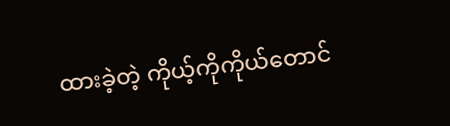ထားခဲ့တဲ့ ကိုယ့်ကိုကိုယ်တောင်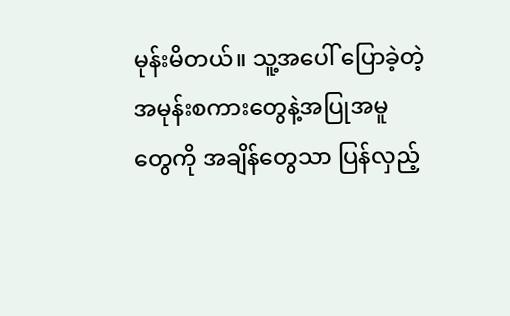မုန်းမိတယ်။ သူ့အပေါ် ပြောခဲ့တဲ့ အမုန်းစကားတွေနဲ့အပြုအမူတွေကို အချိန်တွေသာ ပြန်လှည့်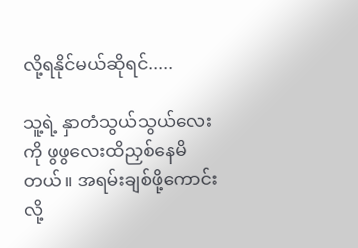လို့ရနိုင်မယ်ဆိုရင်.....

သူ့ရဲ့ နှာတံသွယ်သွယ်လေးကို ဖွဖွလေးထိညှစ်နေမိတယ်။ အရမ်းချစ်ဖို့ကောင်းလို့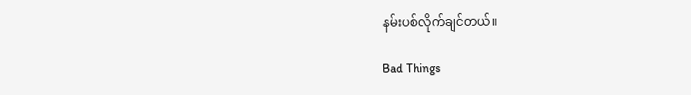နမ်းပစ်လိုက်ချင်တယ်။

Bad Things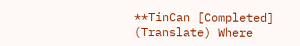**TinCan [Completed] (Translate) Where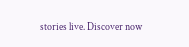stories live. Discover now